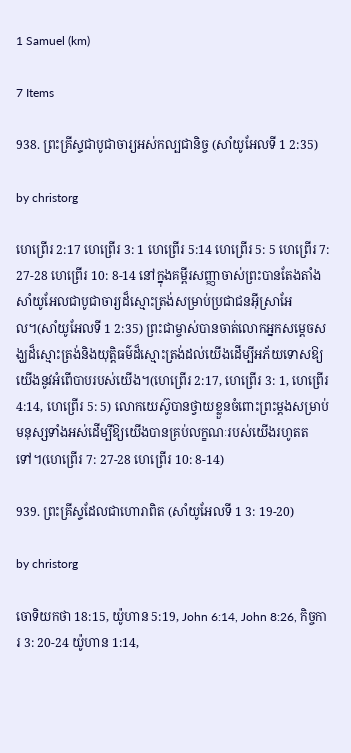1 Samuel (km)

7 Items

938. ព្រះគ្រីស្ទជាបូជាចារ្យអស់កល្បជានិច្ច (សាំយូអែលទី 1 2:35)

by christorg

ហេព្រើរ 2:17 ហេព្រើរ 3: 1 ហេព្រើរ 5:14 ហេព្រើរ 5: 5 ហេព្រើរ 7: 27-28 ហេព្រើរ 10: 8-14 នៅក្នុងគម្ពីរសញ្ញាចាស់ព្រះបានតែងតាំងសាំយូអែលជាបូជាចារ្យដ៏ស្មោះត្រង់សម្រាប់ប្រជាជនអ៊ីស្រាអែល។(សាំយូអែលទី 1 2:35) ព្រះជាម្ចាស់បានចាត់លោកអ្នកសម្ដេចសង្ឃដ៏ស្មោះត្រង់និងយុត្តិធម៌ដ៏ស្មោះត្រង់ដល់យើងដើម្បីអភ័យទោសឱ្យយើងនូវអំពើបាបរបស់យើង។(ហេព្រើរ 2:17, ហេព្រើរ 3: 1, ហេព្រើរ 4:14, ហេព្រើរ 5: 5) លោកយេស៊ូបានថ្វាយខ្លួនចំពោះព្រះម្តងសម្រាប់មនុស្សទាំងអស់ដើម្បីឱ្យយើងបានគ្រប់លក្ខណៈរបស់យើងរហូតតទៅ។(ហេព្រើរ 7: 27-28 ហេព្រើរ 10: 8-14)

939. ព្រះគ្រីស្ទដែលជាហោរាពិត (សាំយូអែលទី 1 3: 19-20)

by christorg

ចោទិយកថា 18:15, យ៉ូហាន 5:19, John 6:14, John 8:26, កិច្ចការ 3: 20-24 យ៉ូហាន 1:14,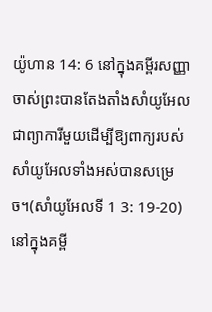យ៉ូហាន 14: 6 នៅក្នុងគម្ពីរសញ្ញាចាស់ព្រះបានតែងតាំងសាំយូអែលជាព្យាការីមួយដើម្បីឱ្យពាក្យរបស់សាំយូអែលទាំងអស់បានសម្រេច។(សាំយូអែលទី 1 3: 19-20) នៅក្នុងគម្ពី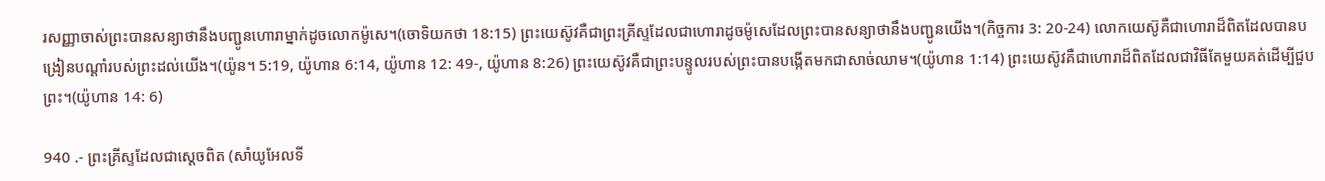រសញ្ញាចាស់ព្រះបានសន្យាថានឹងបញ្ជូនហោរាម្នាក់ដូចលោកម៉ូសេ។(ចោទិយកថា 18:15) ព្រះយេស៊ូវគឺជាព្រះគ្រីស្ទដែលជាហោរាដូចម៉ូសេដែលព្រះបានសន្យាថានឹងបញ្ជូនយើង។(កិច្ចការ 3: 20-24) លោកយេស៊ូគឺជាហោរាដ៏ពិតដែលបានបង្រៀនបណ្ដាំរបស់ព្រះដល់យើង។(យ៉ូន។ 5:19, យ៉ូហាន 6:14, យ៉ូហាន 12: 49-, យ៉ូហាន 8:26) ព្រះយេស៊ូវគឺជាព្រះបន្ទូលរបស់ព្រះបានបង្កើតមកជាសាច់ឈាម។(យ៉ូហាន 1:14) ព្រះយេស៊ូវគឺជាហោរាដ៏ពិតដែលជាវិធីតែមួយគត់ដើម្បីជួបព្រះ។(យ៉ូហាន 14: 6)

940 .- ព្រះគ្រីស្ទដែលជាស្តេចពិត (សាំយូអែលទី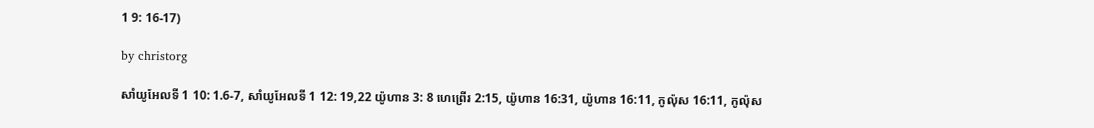1 9: 16-17)

by christorg

សាំយូអែលទី 1 10: 1.6-7, សាំយូអែលទី 1 12: 19,22 យ៉ូហាន 3: 8 ហេព្រើរ 2:15, យ៉ូហាន 16:31, យ៉ូហាន 16:11, កូល៉ុស 16:11, កូល៉ុស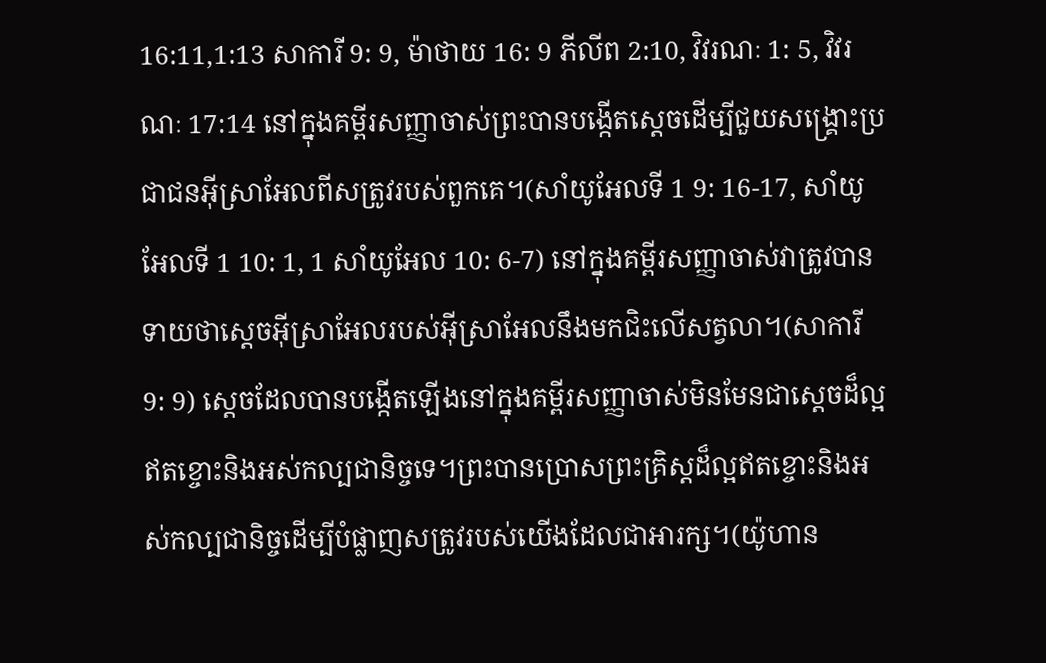16:11,1:13 សាការី 9: 9, ម៉ាថាយ 16: 9 ភីលីព 2:10, វិវរណៈ 1: 5, វិវរណៈ 17:14 នៅក្នុងគម្ពីរសញ្ញាចាស់ព្រះបានបង្កើតស្តេចដើម្បីជួយសង្គ្រោះប្រជាជនអ៊ីស្រាអែលពីសត្រូវរបស់ពួកគេ។(សាំយូអែលទី 1 9: 16-17, សាំយូអែលទី 1 10: 1, 1 សាំយូអែល 10: 6-7) នៅក្នុងគម្ពីរសញ្ញាចាស់វាត្រូវបានទាយថាស្តេចអ៊ីស្រាអែលរបស់អ៊ីស្រាអែលនឹងមកជិះលើសត្វលា។(សាការី 9: 9) ស្តេចដែលបានបង្កើតឡើងនៅក្នុងគម្ពីរសញ្ញាចាស់មិនមែនជាស្តេចដ៏ល្អឥតខ្ចោះនិងអស់កល្បជានិច្ចទេ។ព្រះបានប្រោសព្រះគ្រិស្ដដ៏ល្អឥតខ្ចោះនិងអស់កល្បជានិច្ចដើម្បីបំផ្លាញសត្រូវរបស់យើងដែលជាអារក្ស។(យ៉ូហាន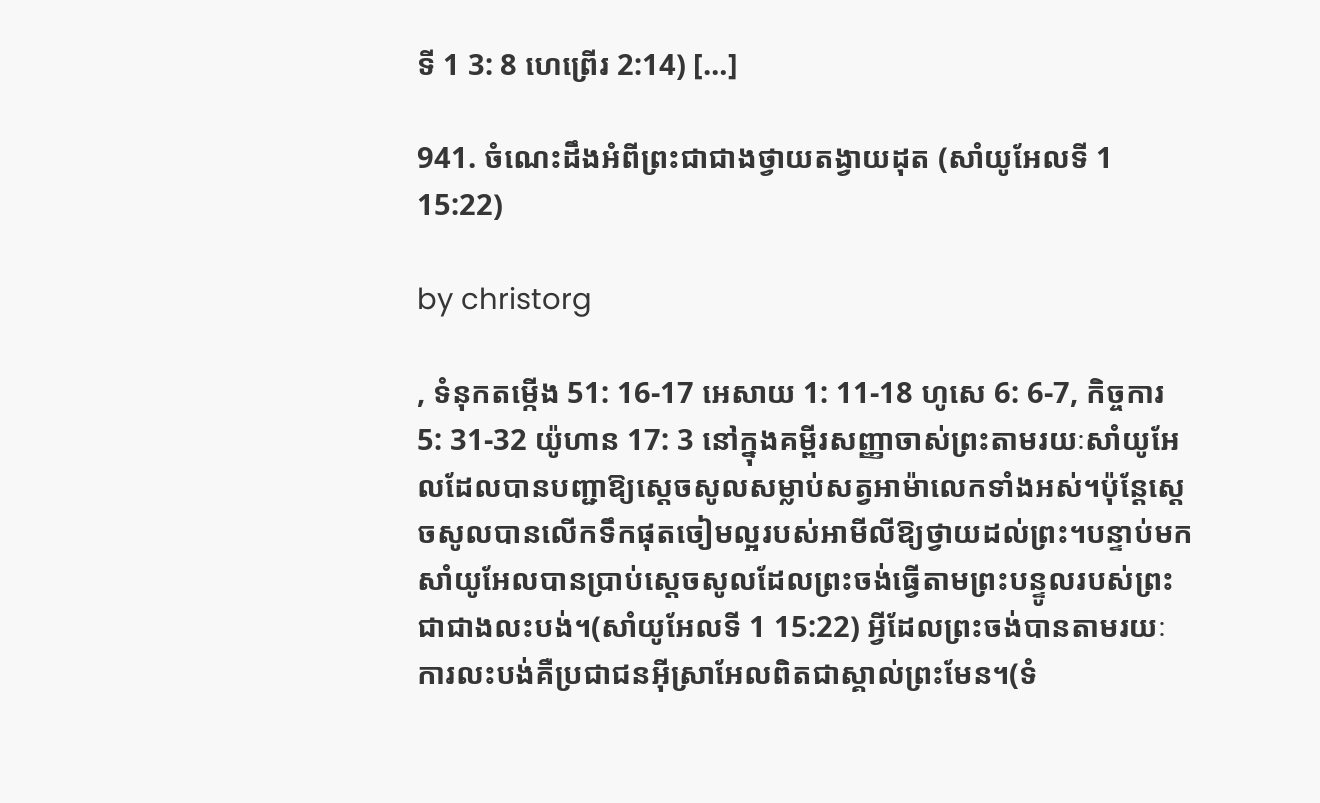ទី 1 3: 8 ហេព្រើរ 2:14) […]

941. ចំណេះដឹងអំពីព្រះជាជាងថ្វាយតង្វាយដុត (សាំយូអែលទី 1 15:22)

by christorg

, ទំនុកតម្កើង 51: 16-17 អេសាយ 1: 11-18 ហូសេ 6: 6-7, កិច្ចការ 5: 31-32 យ៉ូហាន 17: 3 នៅក្នុងគម្ពីរសញ្ញាចាស់ព្រះតាមរយៈសាំយូអែលដែលបានបញ្ជាឱ្យស្តេចសូលសម្លាប់សត្វអាម៉ាលេកទាំងអស់។ប៉ុន្ដែស្ដេចសូលបានលើកទឹកផុតចៀមល្អរបស់អាមីលីឱ្យថ្វាយដល់ព្រះ។បន្ទាប់មកសាំយូអែលបានប្រាប់ស្ដេចសូលដែលព្រះចង់ធ្វើតាមព្រះបន្ទូលរបស់ព្រះជាជាងលះបង់។(សាំយូអែលទី 1 15:22) អ្វីដែលព្រះចង់បានតាមរយៈការលះបង់គឺប្រជាជនអ៊ីស្រាអែលពិតជាស្គាល់ព្រះមែន។(ទំ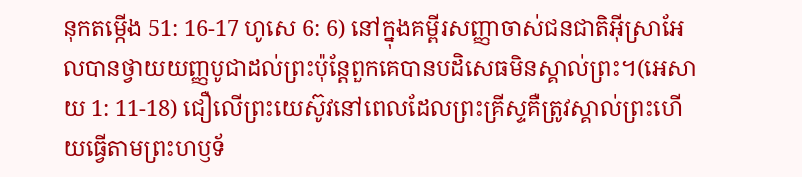នុកតម្កើង 51: 16-17 ហូសេ 6: 6) នៅក្នុងគម្ពីរសញ្ញាចាស់ជនជាតិអ៊ីស្រាអែលបានថ្វាយយញ្ញបូជាដល់ព្រះប៉ុន្តែពួកគេបានបដិសេធមិនស្គាល់ព្រះ។(អេសាយ 1: 11-18) ជឿលើព្រះយេស៊ូវនៅពេលដែលព្រះគ្រីស្ទគឺត្រូវស្គាល់ព្រះហើយធ្វើតាមព្រះហឫទ័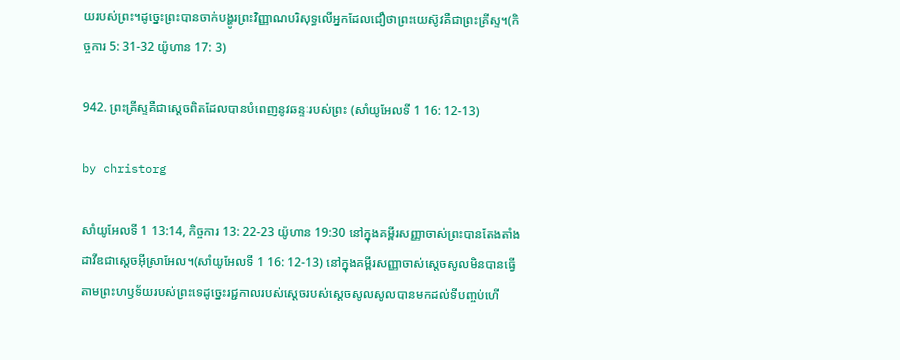យរបស់ព្រះ។ដូច្នេះព្រះបានចាក់បង្ហូរព្រះវិញ្ញាណបរិសុទ្ធលើអ្នកដែលជឿថាព្រះយេស៊ូវគឺជាព្រះគ្រីស្ទ។(កិច្ចការ 5: 31-32 យ៉ូហាន 17: 3)

942. ព្រះគ្រីស្ទគឺជាស្ដេចពិតដែលបានបំពេញនូវឆន្ទៈរបស់ព្រះ (សាំយូអែលទី 1 16: 12-13)

by christorg

សាំយូអែលទី 1 13:14, កិច្ចការ 13: 22-23 យ៉ូហាន 19:30 នៅក្នុងគម្ពីរសញ្ញាចាស់ព្រះបានតែងតាំងដាវីឌជាស្តេចអ៊ីស្រាអែល។(សាំយូអែលទី 1 16: 12-13) នៅក្នុងគម្ពីរសញ្ញាចាស់ស្តេចសូលមិនបានធ្វើតាមព្រះហឫទ័យរបស់ព្រះទេដូច្នេះរជ្ជកាលរបស់ស្ដេចរបស់ស្ដេចសូលសូលបានមកដល់ទីបញ្ចប់ហើ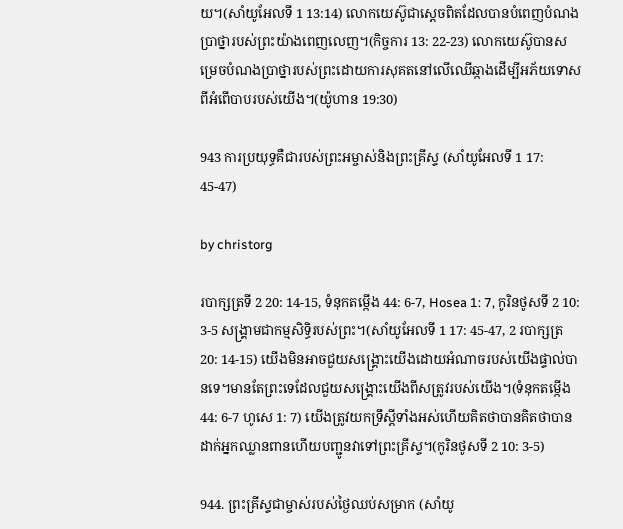យ។(សាំយូអែលទី 1 13:14) លោកយេស៊ូជាស្ដេចពិតដែលបានបំពេញបំណងប្រាថ្នារបស់ព្រះយ៉ាងពេញលេញ។(កិច្ចការ 13: 22-23) លោកយេស៊ូបានសម្រេចបំណងប្រាថ្នារបស់ព្រះដោយការសុគតនៅលើឈើឆ្កាងដើម្បីអភ័យទោសពីអំពើបាបរបស់យើង។(យ៉ូហាន 19:30)

943 ការប្រយុទ្ធគឺជារបស់ព្រះអម្ចាស់និងព្រះគ្រីស្ទ (សាំយូអែលទី 1 17: 45-47)

by christorg

របាក្សត្រទី 2 20: 14-15, ទំនុកតម្កើង 44: 6-7, Hosea 1: 7, កូរិនថូសទី 2 10: 3-5 សង្គ្រាមជាកម្មសិទ្ធិរបស់ព្រះ។(សាំយូអែលទី 1 17: 45-47, 2 របាក្សត្រ 20: 14-15) យើងមិនអាចជួយសង្រ្គោះយើងដោយអំណាចរបស់យើងផ្ទាល់បានទេ។មានតែព្រះទេដែលជួយសង្គ្រោះយើងពីសត្រូវរបស់យើង។(ទំនុកតម្កើង 44: 6-7 ហូសេ 1: 7) យើងត្រូវយកទ្រឹស្តីទាំងអស់ហើយគិតថាបានគិតថាបានដាក់អ្នកឈ្លានពានហើយបញ្ជូនវាទៅព្រះគ្រីស្ទ។(កូរិនថូសទី 2 10: 3-5)

944. ព្រះគ្រីស្ទជាម្ចាស់របស់ថ្ងៃឈប់សម្រាក (សាំយូ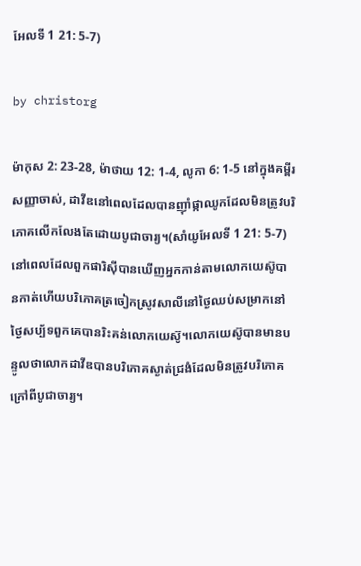អែលទី 1 21: 5-7)

by christorg

ម៉ាកុស 2: 23-28, ម៉ាថាយ 12: 1-4, លូកា 6: 1-5 នៅក្នុងគម្ពីរសញ្ញាចាស់, ដាវីឌនៅពេលដែលបានញ៉ាំផ្កាឈូកដែលមិនត្រូវបរិភោគលើកលែងតែដោយបូជាចារ្យ។(សាំយូអែលទី 1 21: 5-7) នៅពេលដែលពួកផារិស៊ីបានឃើញអ្នកកាន់តាមលោកយេស៊ូបានកាត់ហើយបរិភោគត្រចៀកស្រូវសាលីនៅថ្ងៃឈប់សម្រាកនៅថ្ងៃសប្ប័ទពួកគេបានរិះគន់លោកយេស៊ូ។លោកយេស៊ូបានមានបន្ទូលថាលោកដាវីឌបានបរិភោគស្ងាត់ជ្រងំដែលមិនត្រូវបរិភោគក្រៅពីបូជាចារ្យ។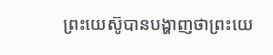ព្រះយេស៊ូបានបង្ហាញថាព្រះយេ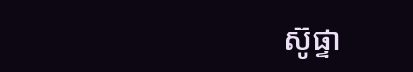ស៊ូផ្ទា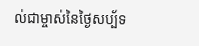ល់ជាម្ចាស់នៃថ្ងៃសប្ប័ទ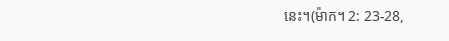នេះ។(ម៉ាក។ 2: 23-28,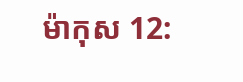ម៉ាកុស 12: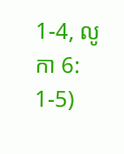1-4, លូកា 6: 1-5)